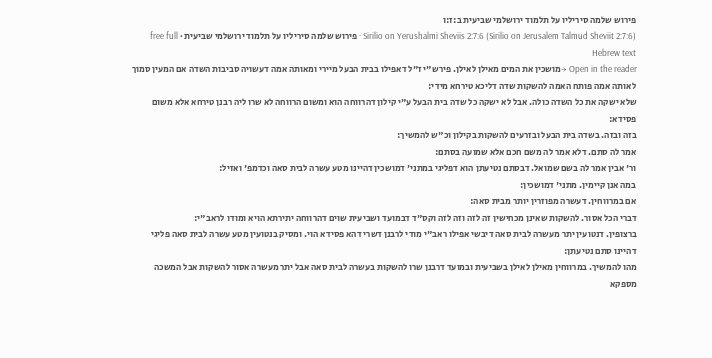פירוש שלמה סיריליו על תלמוד ירושלמי שביעית ב:ז:ו
Sirilio on Yerushalmi Sheviis 2:7:6 (Sirilio on Jerusalem Talmud Sheviit 2:7:6) · פירוש שלמה סיריליו על תלמוד ירושלמי שביעית · free full Hebrew text
Open in the reader →מושכין את המים מאילן לאילן. פירש"י ז"ל דאפילו בבית הבעל מיירי ומאותה אמה דעשויה סביבות השדה אם המעין סמוך לאותה אמה פותח האמה להשקות שדה דליכא טירחא מידי:
שלא ישקה את כל השדה כולה. אבל לא ישקה כל שדה בית הבעל ע"י קילון דהרווחה הוא ומשום הרווחה לא שרו ליה רבנן טירחא אלא משום פסידא:
בזה ובזה. בשדה בית הבעל ובזרעים להשקות בקילון וכ"ש להמשיך:
אמר לה סתם. דלא אמר לה משם חכם אלא שמועה בסתם:
ור' אבין אמר לה בשם שמואל. דבסתם נטיעתן הוא דפליגי במתני' דמושכין דהיינו מטע עשרה לבית סאה וכדמפ' ואזיל:
במה אנן קיימין. מתני' דמושכין:
אם במרווחין. דעשרה מפוזרין יותר מבית סאה:
דברי הכל אסור. להשקות שאינן מכחישין זה לזה וזה לזה וקס"ד דבמועד ושביעית שוים דהרווחה יתירתא הויא ומודו לראב"י:
ברצופין. דנטועין יתר מעשרה לבית סאה דיבשי אפילו ראב"י מודי לרבנן דשרי דהא פסידא הוי. ומסיק בנטועין מטע עשרה לבית סאה פליגי דהיינו סתם נטיעתן:
מהו להמשיך. במרווחין מאילן לאילן בשביעית ובמועד דרבנן שרו להשקות בעשרה לבית סאה אבל יתר מעשרה אסור להשקות אבל המשכה מספקא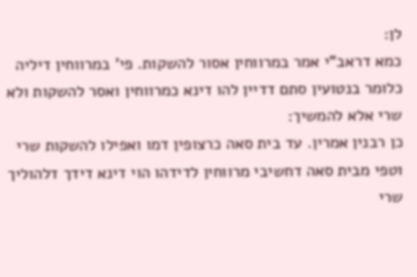לן:
כמא דראב"י אמר במרווחין אסור להשקות. פי' במרווחין דיליה כלומר בנטועין סתם דדיין להו דינא כמרווחין ואסר להשקות ולא שרי אלא להמשיך:
כן רבנין אמרין. עד בית סאה כרצופין דמו ואפילו להשקות שרי וטפי מבית סאה דחשיבי מרווחין לדידהו הוי דינא דידך דלהוליך שרי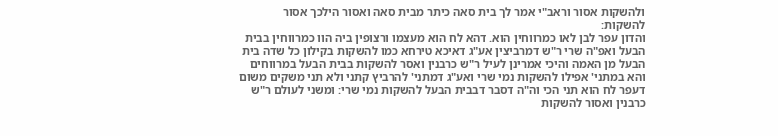ולהשקות אסור וראב"י אמר לך בית סאה כיתר מבית סאה ואסור הילכך אסור להשקות:
והדון עפר לבן לאו כמרווחין הוא. דהא לח הוא מעצמו ורצופין ביה הוו כמרווחין בבית הבעל ואפ"ה שרי ר"ש דמרביצין אע"ג דאיכא טירחא כמו להשקות בקילון כל שדה בית הבעל מן האמה והיכי אמרינן לעיל ר"ש כרבנין ואסר להשקות בבית הבעל במרווחים והא במתני' אפילו להשקות נמי שרי ואע"ג דמתני' להרביץ קתני ולא תני משקים משום דעפר לח הוא תני הכי וה"ה דסבר דבבית הבעל להשקות נמי שרי: ומשני לעולם ר"ש כרבנין ואסור להשקות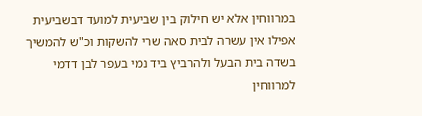במרווחין אלא יש חילוק בין שביעית למועד דבשביעית אפילו אין עשרה לבית סאה שרי להשקות וכ"ש להמשיך בשדה בית הבעל ולהרביץ ביד נמי בעפר לבן דדמי למרווחין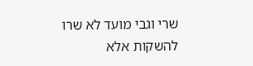שרי וגבי מועד לא שרו להשקות אלא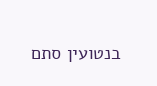בנטועין סתם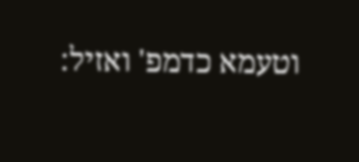וטעמא כדמפ' ואזיל: